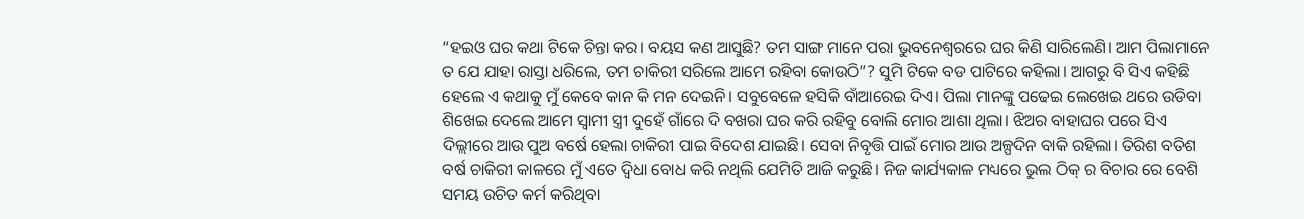“ହଇଓ ଘର କଥା ଟିକେ ଚିନ୍ତା କର। ବୟସ କଣ ଆସୁଛି? ତମ ସାଙ୍ଗ ମାନେ ପରା ଭୁବନେଶ୍ୱରରେ ଘର କିଣି ସାରିଲେଣି। ଆମ ପିଲାମାନେ ତ ଯେ ଯାହା ରାସ୍ତା ଧରିଲେ, ତମ ଚାକିରୀ ସରିଲେ ଆମେ ରହିବା କୋଉଠି”? ସୁମି ଟିକେ ବଡ ପାଟିରେ କହିଲା। ଆଗରୁ ବି ସିଏ କହିଛି ହେଲେ ଏ କଥାକୁ ମୁଁ କେବେ କାନ କି ମନ ଦେଇନି। ସବୁବେଳେ ହସିକି ବାଁଆରେଇ ଦିଏ। ପିଲା ମାନଙ୍କୁ ପଢେଇ ଲେଖେଇ ଥରେ ଉଡିବା ଶିଖେଇ ଦେଲେ ଆମେ ସ୍ୱାମୀ ସ୍ତ୍ରୀ ଦୁହେଁ ଗାଁରେ ଦି ବଖରା ଘର କରି ରହିବୁ ବୋଲି ମୋର ଆଶା ଥିଲା। ଝିଅର ବାହାଘର ପରେ ସିଏ ଦିଲ୍ଲୀରେ ଆଉ ପୁଅ ବର୍ଷେ ହେଲା ଚାକିରୀ ପାଇ ବିଦେଶ ଯାଇଛି। ସେବା ନିବୃତ୍ତି ପାଇଁ ମୋର ଆଉ ଅଳ୍ପଦିନ ବାକି ରହିଲା। ତିରିଶ ବତିଶ ବର୍ଷ ଚାକିରୀ କାଳରେ ମୁଁ ଏତେ ଦ୍ଵିଧା ବୋଧ କରି ନଥିଲି ଯେମିତି ଆଜି କରୁଛି। ନିଜ କାର୍ଯ୍ୟକାଳ ମଧ୍ୟରେ ଭୁଲ ଠିକ୍ ର ବିଚାର ରେ ବେଶି ସମୟ ଉଚିତ କର୍ମ କରିଥିବା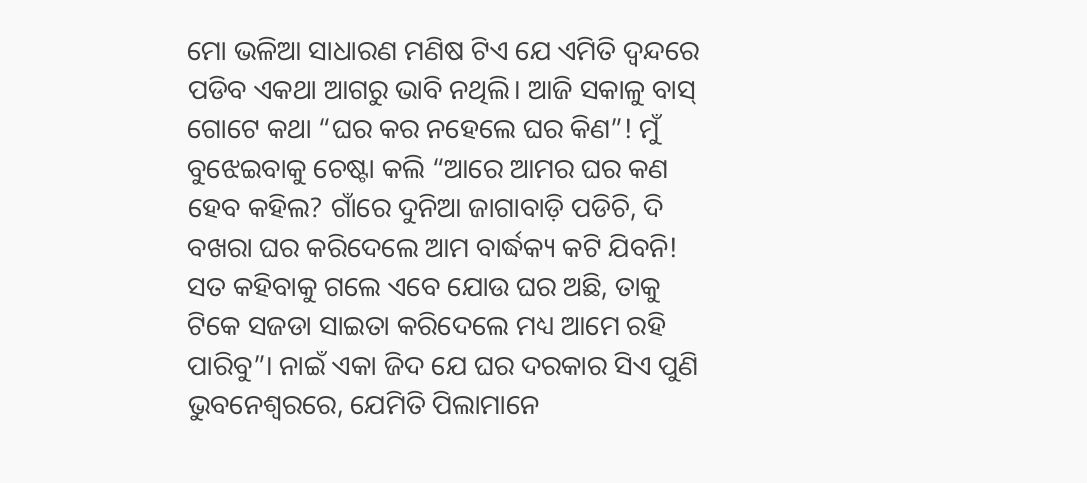ମୋ ଭଳିଆ ସାଧାରଣ ମଣିଷ ଟିଏ ଯେ ଏମିତି ଦ୍ଵନ୍ଦରେ ପଡିବ ଏକଥା ଆଗରୁ ଭାବି ନଥିଲି। ଆଜି ସକାଳୁ ବାସ୍ ଗୋଟେ କଥା “ଘର କର ନହେଲେ ଘର କିଣ”! ମୁଁ ବୁଝେଇବାକୁ ଚେଷ୍ଟା କଲି “ଆରେ ଆମର ଘର କଣ ହେବ କହିଲ? ଗାଁରେ ଦୁନିଆ ଜାଗାବାଡ଼ି ପଡିଚି, ଦି ବଖରା ଘର କରିଦେଲେ ଆମ ବାର୍ଦ୍ଧକ୍ୟ କଟି ଯିବନି! ସତ କହିବାକୁ ଗଲେ ଏବେ ଯୋଉ ଘର ଅଛି, ତାକୁ ଟିକେ ସଜଡା ସାଇତା କରିଦେଲେ ମଧ୍ୟ ଆମେ ରହି ପାରିବୁ”। ନାଇଁ ଏକା ଜିଦ ଯେ ଘର ଦରକାର ସିଏ ପୁଣି ଭୁବନେଶ୍ୱରରେ, ଯେମିତି ପିଲାମାନେ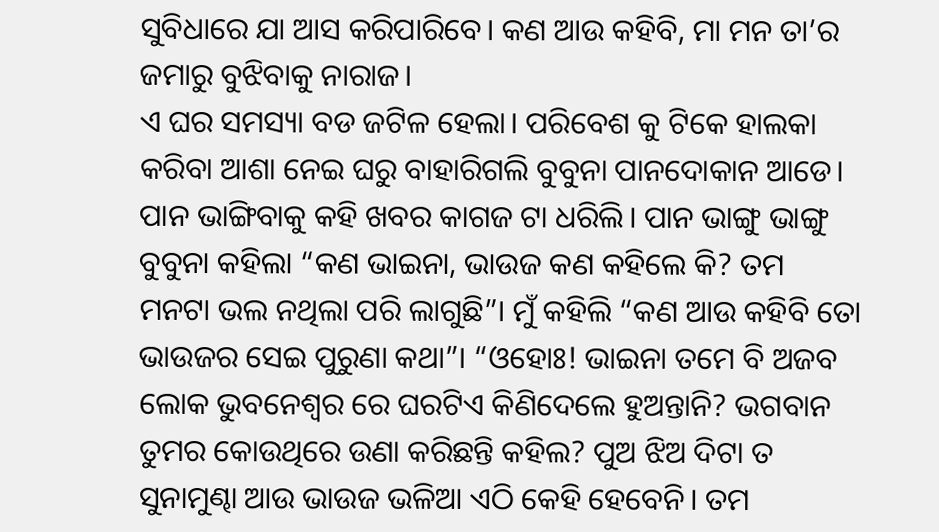ସୁବିଧାରେ ଯା ଆସ କରିପାରିବେ। କଣ ଆଉ କହିବି, ମା ମନ ତା’ର ଜମାରୁ ବୁଝିବାକୁ ନାରାଜ।
ଏ ଘର ସମସ୍ୟା ବଡ ଜଟିଳ ହେଲା। ପରିବେଶ କୁ ଟିକେ ହାଲକା କରିବା ଆଶା ନେଇ ଘରୁ ବାହାରିଗଲି ବୁବୁନା ପାନଦୋକାନ ଆଡେ। ପାନ ଭାଙ୍ଗିବାକୁ କହି ଖବର କାଗଜ ଟା ଧରିଲି। ପାନ ଭାଙ୍ଗୁ ଭାଙ୍ଗୁ ବୁବୁନା କହିଲା “କଣ ଭାଇନା, ଭାଉଜ କଣ କହିଲେ କି? ତମ ମନଟା ଭଲ ନଥିଲା ପରି ଲାଗୁଛି”। ମୁଁ କହିଲି “କଣ ଆଉ କହିବି ତୋ ଭାଉଜର ସେଇ ପୁରୁଣା କଥା”। “ଓହୋଃ! ଭାଇନା ତମେ ବି ଅଜବ ଲୋକ ଭୁବନେଶ୍ୱର ରେ ଘରଟିଏ କିଣିଦେଲେ ହୁଅନ୍ତାନି? ଭଗବାନ ତୁମର କୋଉଥିରେ ଉଣା କରିଛନ୍ତି କହିଲ? ପୁଅ ଝିଅ ଦିଟା ତ ସୁନାମୁଣ୍ଢା ଆଉ ଭାଉଜ ଭଳିଆ ଏଠି କେହି ହେବେନି। ତମ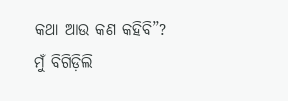କଥା ଆଉ କଣ କହିବି”? ମୁଁ ବିଗିଡ଼ିଲି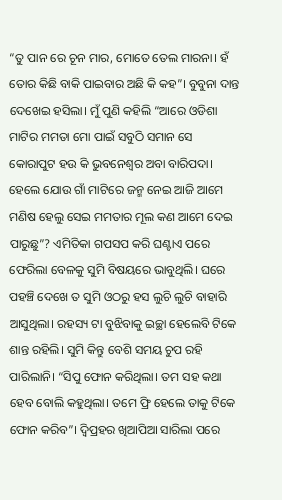“ତୁ ପାନ ରେ ଚୂନ ମାର, ମୋତେ ତେଲ ମାରନା। ହଁ ତୋର କିଛି ବାକି ପାଇବାର ଅଛି କି କହ”। ବୁବୁନା ଦାନ୍ତ ଦେଖେଇ ହସିଲା। ମୁଁ ପୁଣି କହିଲି “ଆରେ ଓଡିଶା ମାଟିର ମମତା ମୋ ପାଇଁ ସବୁଠି ସମାନ ସେ କୋରାପୁଟ ହଉ କି ଭୁବନେଶ୍ୱର ଅବା ବାରିପଦା। ହେଲେ ଯୋଉ ଗାଁ ମାଟିରେ ଜନ୍ମ ନେଇ ଆଜି ଆମେ ମଣିଷ ହେଲୁ ସେଇ ମମତାର ମୂଲ କଣ ଆମେ ଦେଇ ପାରୁଛୁ”? ଏମିତିକା ଗପସପ କରି ଘଣ୍ଟାଏ ପରେ ଫେରିଲା ବେଳକୁ ସୁମି ବିଷୟରେ ଭାବୁଥିଲି। ଘରେ ପହଞ୍ଚି ଦେଖେ ତ ସୁମି ଓଠରୁ ହସ ଲୁଚି ଲୁଚି ବାହାରି ଆସୁଥିଲା। ରହସ୍ୟ ଟା ବୁଝିବାକୁ ଇଚ୍ଛା ହେଲେବି ଟିକେ ଶାନ୍ତ ରହିଲି। ସୁମି କିନ୍ତୁ ବେଶି ସମୟ ଚୁପ ରହି ପାରିଲାନି। “ସିପୁ ଫୋନ କରିଥିଲା। ତମ ସହ କଥା ହେବ ବୋଲି କହୁଥିଲା। ତମେ ଫ୍ରି ହେଲେ ତାକୁ ଟିକେ ଫୋନ କରିବ”। ଦ୍ବିପ୍ରହର ଖିଆପିଆ ସାରିଲା ପରେ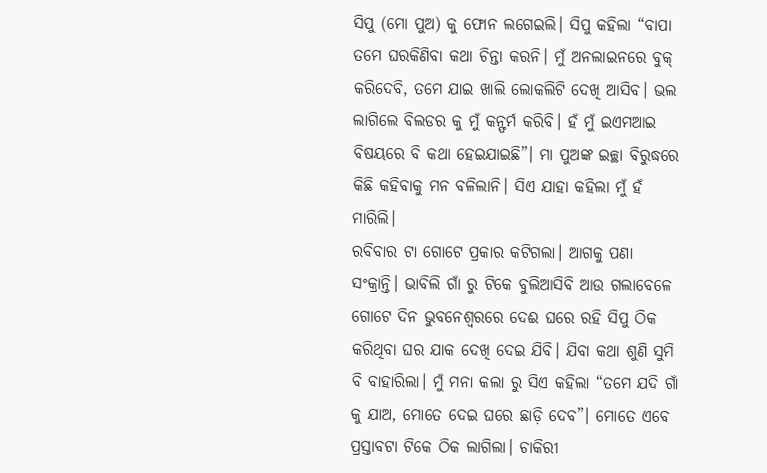ସିପୁ (ମୋ ପୁଅ) କୁ ଫୋନ ଲଗେଇଲି। ସିପୁ କହିଲା “ବାପା ତମେ ଘରକିଣିବା କଥା ଚିନ୍ତା କରନି। ମୁଁ ଅନଲାଇନରେ ବୁକ୍ କରିଦେବି, ତମେ ଯାଇ ଖାଲି ଲୋକଲିଟି ଦେଖି ଆସିବ। ଭଲ ଲାଗିଲେ ବିଲଡର କୁ ମୁଁ କନ୍ଫର୍ମ କରିବି। ହଁ ମୁଁ ଇଏମଆଇ ବିଷୟରେ ବି କଥା ହେଇଯାଇଛି”। ମା ପୁଅଙ୍କ ଇଚ୍ଛା ବିରୁଦ୍ଧରେ କିଛି କହିବାକୁ ମନ ବଳିଲାନି। ସିଏ ଯାହା କହିଲା ମୁଁ ହଁ ମାରିଲି।
ରବିବାର ଟା ଗୋଟେ ପ୍ରକାର କଟିଗଲା। ଆଗକୁ ପଣା ସଂକ୍ରାନ୍ତି। ଭାବିଲି ଗାଁ ରୁ ଟିକେ ବୁଲିଆସିବି ଆଉ ଗଲାବେଳେ ଗୋଟେ ଦିନ ଭୁବନେଶ୍ୱରରେ ଦେଈ ଘରେ ରହି ସିପୁ ଠିକ କରିଥିବା ଘର ଯାକ ଦେଖି ଦେଇ ଯିବି। ଯିବା କଥା ଶୁଣି ସୁମି ବି ବାହାରିଲା। ମୁଁ ମନା କଲା ରୁ ସିଏ କହିଲା “ତମେ ଯଦି ଗାଁ କୁ ଯାଅ, ମୋତେ ଦେଇ ଘରେ ଛାଡ଼ି ଦେବ”। ମୋତେ ଏବେ ପ୍ରସ୍ତାବଟା ଟିକେ ଠିକ ଲାଗିଲା। ଚାକିରୀ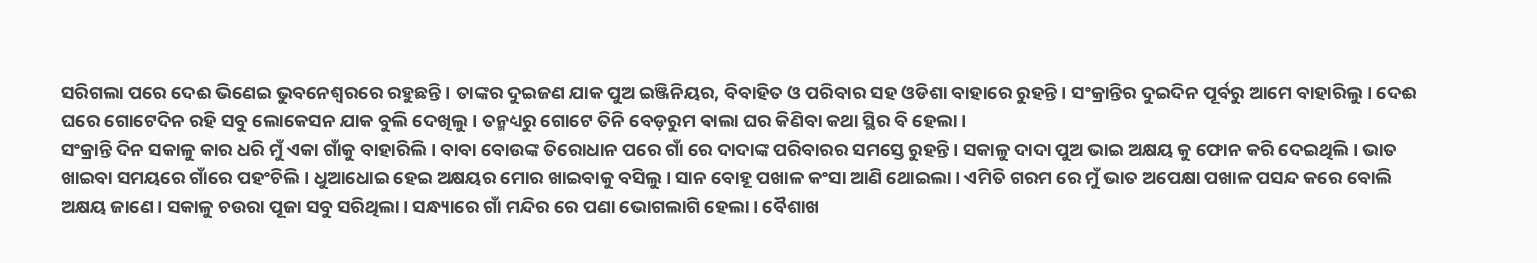ସରିଗଲା ପରେ ଦେଈ ଭିଣେଇ ଭୁବନେଶ୍ୱରରେ ରହୁଛନ୍ତି। ତାଙ୍କର ଦୁଇଜଣ ଯାକ ପୁଅ ଇଞ୍ଜିନିୟର, ବିବାହିତ ଓ ପରିବାର ସହ ଓଡିଶା ବାହାରେ ରୁହନ୍ତି। ସଂକ୍ରାନ୍ତିର ଦୁଇଦିନ ପୂର୍ବରୁ ଆମେ ବାହାରିଲୁ। ଦେଈ ଘରେ ଗୋଟେଦିନ ରହି ସବୁ ଲୋକେସନ ଯାକ ବୁଲି ଦେଖିଲୁ। ତନ୍ମଧ୍ୟରୁ ଗୋଟେ ତିନି ବେଡ଼ରୁମ ଵାଲା ଘର କିଣିବା କଥା ସ୍ଥିର ବି ହେଲା।
ସଂକ୍ରାନ୍ତି ଦିନ ସକାଳୁ କାର ଧରି ମୁଁ ଏକା ଗାଁକୁ ବାହାରିଲି। ବାବା ବୋଉଙ୍କ ତିରୋଧାନ ପରେ ଗାଁ ରେ ଦାଦାଙ୍କ ପରିବାରର ସମସ୍ତେ ରୁହନ୍ତି। ସକାଳୁ ଦାଦା ପୁଅ ଭାଇ ଅକ୍ଷୟ କୁ ଫୋନ କରି ଦେଇଥିଲି। ଭାତ ଖାଇବା ସମୟରେ ଗାଁରେ ପହଂଚିଲି। ଧୁଆଧୋଇ ହେଇ ଅକ୍ଷୟର ମୋର ଖାଇବାକୁ ବସିଲୁ। ସାନ ବୋହୂ ପଖାଳ କଂସା ଆଣି ଥୋଇଲା। ଏମିତି ଗରମ ରେ ମୁଁ ଭାତ ଅପେକ୍ଷା ପଖାଳ ପସନ୍ଦ କରେ ବୋଲି ଅକ୍ଷୟ ଜାଣେ। ସକାଳୁ ଚଉରା ପୂଜା ସବୁ ସରିଥିଲା। ସନ୍ଧ୍ୟାରେ ଗାଁ ମନ୍ଦିର ରେ ପଣା ଭୋଗଲାଗି ହେଲା। ବୈଶାଖ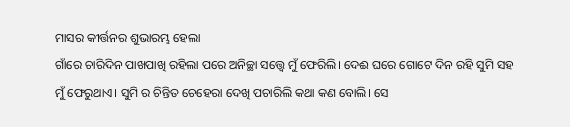ମାସର କୀର୍ତ୍ତନର ଶୁଭାରମ୍ଭ ହେଲା
ଗାଁରେ ଚାରିଦିନ ପାଖପାଖି ରହିଲା ପରେ ଅନିଚ୍ଛା ସତ୍ତ୍ୱେ ମୁଁ ଫେରିଲି। ଦେଈ ଘରେ ଗୋଟେ ଦିନ ରହି ସୁମି ସହ ମୁଁ ଫେରୁଥାଏ। ସୁମି ର ଚିନ୍ତିତ ଚେହେରା ଦେଖି ପଚାରିଲି କଥା କଣ ବୋଲି। ସେ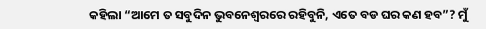କହିଲା “ଆମେ ତ ସବୁଦିନ ଭୁବନେଶ୍ୱରରେ ରହିବୁନି, ଏତେ ବଡ ଘର କଣ ହବ”? ମୁଁ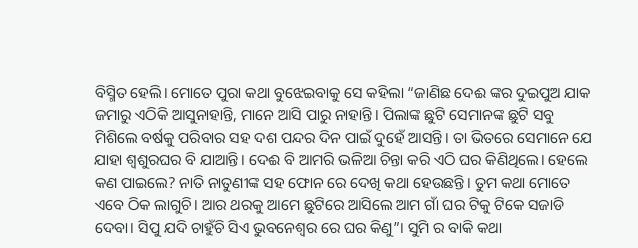ବିସ୍ମିତ ହେଲି। ମୋତେ ପୁରା କଥା ବୁଝେଇବାକୁ ସେ କହିଲା “ଜାଣିଛ ଦେଈ ଙ୍କର ଦୁଇପୁଅ ଯାକ ଜମାରୁ ଏଠିକି ଆସୁନାହାନ୍ତି, ମାନେ ଆସି ପାରୁ ନାହାନ୍ତି। ପିଲାଙ୍କ ଛୁଟି ସେମାନଙ୍କ ଛୁଟି ସବୁ ମିଶିଲେ ବର୍ଷକୁ ପରିବାର ସହ ଦଶ ପନ୍ଦର ଦିନ ପାଇଁ ଦୁହେଁ ଆସନ୍ତି। ତା ଭିତରେ ସେମାନେ ଯେ ଯାହା ଶ୍ୱଶୁରଘର ବି ଯାଆନ୍ତି। ଦେଈ ବି ଆମରି ଭଳିଆ ଚିନ୍ତା କରି ଏଠି ଘର କିଣିଥିଲେ। ହେଲେ କଣ ପାଇଲେ? ନାତି ନାତୁଣୀଙ୍କ ସହ ଫୋନ ରେ ଦେଖି କଥା ହେଉଛନ୍ତି। ତୁମ କଥା ମୋତେ ଏବେ ଠିକ ଲାଗୁଚି। ଆର ଥରକୁ ଆମେ ଛୁଟିରେ ଆସିଲେ ଆମ ଗାଁ ଘର ଟିକୁ ଟିକେ ସଜାଡି ଦେବା। ସିପୁ ଯଦି ଚାହୁଁଚି ସିଏ ଭୁବନେଶ୍ୱର ରେ ଘର କିଣୁ”। ସୁମି ର ବାକି କଥା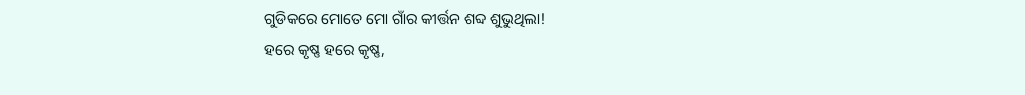ଗୁଡିକରେ ମୋତେ ମୋ ଗାଁର କୀର୍ତ୍ତନ ଶବ୍ଦ ଶୁଭୁଥିଲା!
ହରେ କୃଷ୍ଣ ହରେ କୃଷ୍ଣ,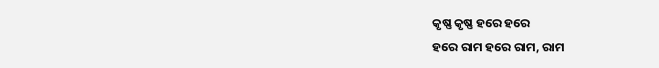କୃଷ୍ଣ କୃଷ୍ଣ ହରେ ହରେ
ହରେ ରାମ ହରେ ରାମ, ରାମ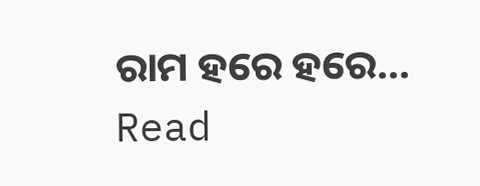ରାମ ହରେ ହରେ…
Read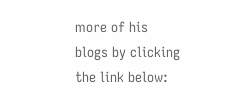more of his blogs by clicking the link below: